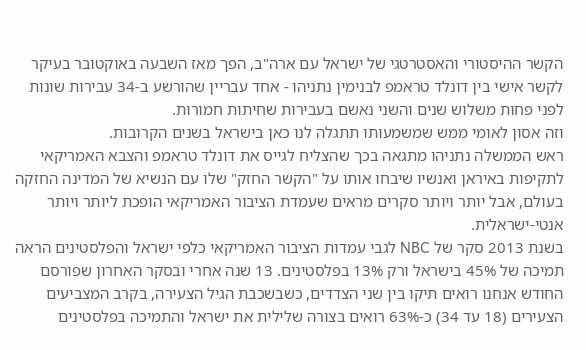הקשר ההיסטורי והאסטרטגי של ישראל עם ארה"ב, הפך מאז השבעה באוקטובר בעיקר לקשר אישי בין דונלד טראמפ לבנימין נתניהו - אחד עבריין שהורשע ב-34 עבירות שונות לפני פחות משלוש שנים והשני נאשם בעבירות שחיתות חמורות.
וזה אסון לאומי ממש שמשמעותו תתגלה לנו כאן בישראל בשנים הקרובות.
ראש הממשלה נתניהו מתגאה בכך שהצליח לגייס את דונלד טראמפ והצבא האמריקאי לתקיפות באיראן ואנשיו שיבחו אותו על "הקשר החזק" שלו עם הנשיא של המדינה החזקה בעולם, אבל יותר ויותר סקרים מראים שעמדת הציבור האמריקאי הופכת ליותר ויותר אנטי-ישראלית.
בשנת 2013 סקר של NBC לגבי עמדות הציבור האמריקאי כלפי ישראל והפלסטינים הראה תמיכה של 45% בישראל ורק 13% בפלסטינים. 13 שנה אחרי ובסקר האחרון שפורסם החודש אנחנו רואים תיקו בין שני הצדדים, כשבשכבת הגיל הצעירה, בקרב המצביעים הצעירים (18 עד 34) כ-63% רואים בצורה שלילית את ישראל והתמיכה בפלסטינים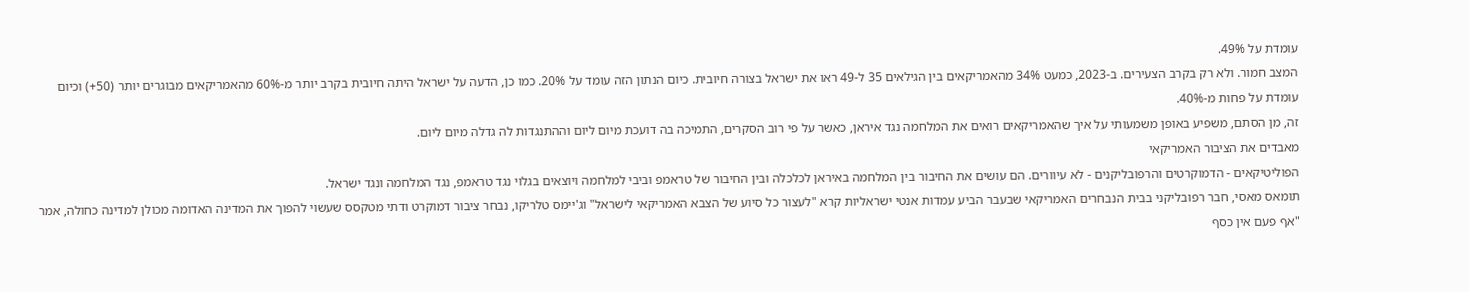עומדת על 49%.
המצב חמור. ולא רק בקרב הצעירים. ב-2023, כמעט 34% מהאמריקאים בין הגילאים 35 ל-49 ראו את ישראל בצורה חיובית. כיום הנתון הזה עומד על 20%. כמו כן, הדעה על ישראל היתה חיובית בקרב יותר מ-60% מהאמריקאים מבוגרים יותר (50+) וכיום עומדת על פחות מ-40%.
זה, מן הסתם, משפיע באופן משמעותי על איך שהאמריקאים רואים את המלחמה נגד איראן, כאשר על פי רוב הסקרים, התמיכה בה דועכת מיום ליום וההתנגדות לה גדלה מיום ליום.
מאבדים את הציבור האמריקאי
הפוליטיקאים - הדמוקרטים והרפובליקנים - לא עיוורים. הם עושים את החיבור בין המלחמה באיראן לכלכלה ובין החיבור של טראמפ וביבי למלחמה ויוצאים בגלוי נגד טראמפ, נגד המלחמה ונגד ישראל.
תומאס מאסי, חבר רפובליקני בבית הנבחרים האמריקאי שבעבר הביע עמדות אנטי ישראליות קרא "לעצור כל סיוע של הצבא האמריקאי לישראל" וג'יימס טלריקו, נבחר ציבור דמוקרט ודתי מטקסס שעשוי להפוך את המדינה האדומה מכולן למדינה כחולה, אמר "אף פעם אין כסף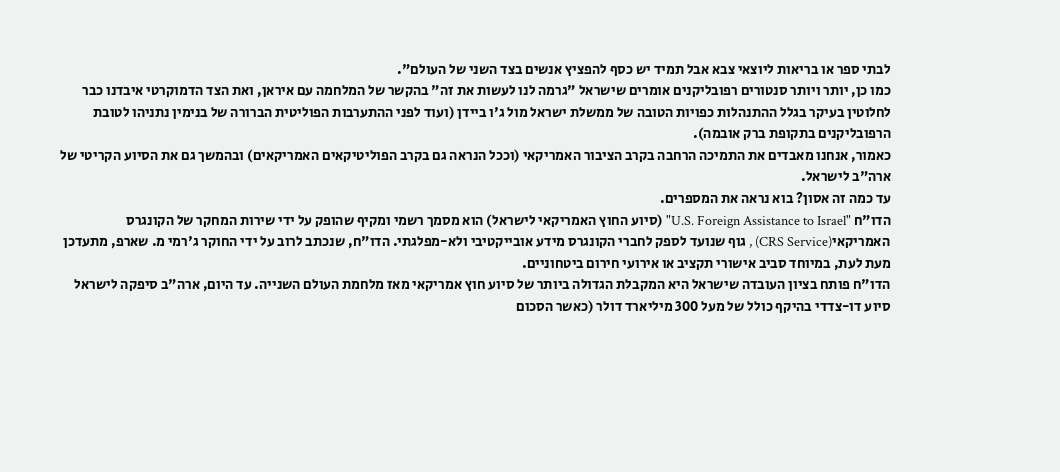לבתי ספר או בריאות ליוצאי צבא אבל תמיד יש כסף להפציץ אנשים בצד השני של העולם".
כמו כן, יותר ויותר סנטורים רפובליקנים אומרים שישראל "גרמה לנו לעשות את זה" בהקשר של המלחמה עם איראן, ואת הצד הדמוקרטי איבדנו כבר לחלוטין בעיקר בגלל ההתנהלות כפויות הטובה של ממשלת ישראל מול ג'ו ביידן (ועוד לפני ההתערבות הפוליטית הברורה של בנימין נתניהו לטובת הרפובליקנים בתקופת ברק אובמה).
כאמור, אנחנו מאבדים את התמיכה הרחבה בקרב הציבור האמריקאי (וככל הנראה גם בקרב הפוליטיקאים האמריקאים) ובהמשך גם את הסיוע הקריטי של ארה"ב לישראל.
עד כמה זה אסון? בוא נראה את המספרים.
הדו"ח "U.S. Foreign Assistance to Israel" (סיוע החוץ האמריקאי לישראל) הוא מסמך רשמי ומקיף שהופק על ידי שירות המחקר של הקונגרס האמריקאי(CRS Service) , גוף שנועד לספק לחברי הקונגרס מידע אובייקטיבי ולא-מפלגתי. הדו"ח, שנכתב לרוב על ידי החוקר ג'רמי מ. שארפ, מתעדכן מעת לעת, במיוחד סביב אישורי תקציב או אירועי חירום ביטחוניים.
הדו"ח פותח בציון העובדה שישראל היא המקבלת הגדולה ביותר של סיוע חוץ אמריקאי מאז מלחמת העולם השנייה. עד היום, ארה"ב סיפקה לישראל סיוע דו-צדדי בהיקף כולל של מעל 300 מיליארד דולר (כאשר הסכום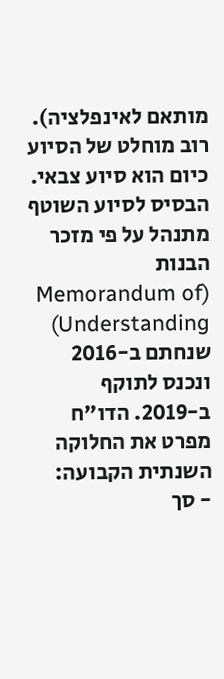מותאם לאינפלציה). רוב מוחלט של הסיוע כיום הוא סיוע צבאי.
הבסיס לסיוע השוטף מתנהל על פי מזכר הבנות (Memorandum of Understanding) שנחתם ב-2016 ונכנס לתוקף ב-2019. הדו"ח מפרט את החלוקה השנתית הקבועה:
- סך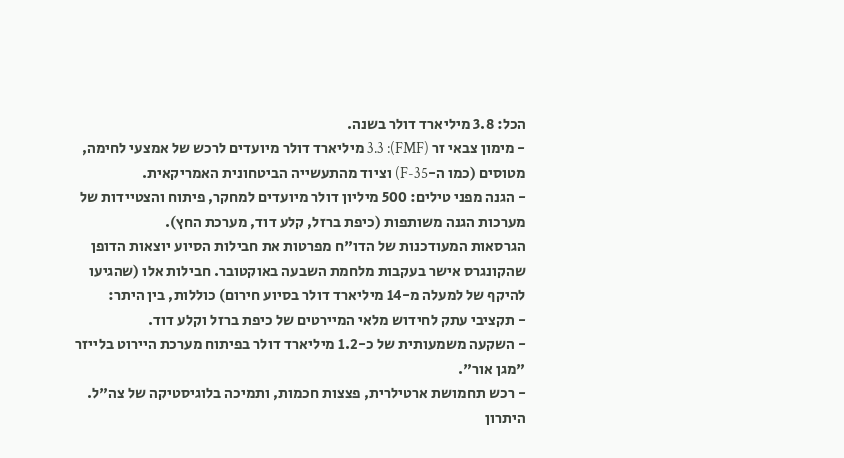הכל: 3.8 מיליארד דולר בשנה.
- מימון צבאי זר (FMF): 3.3 מיליארד דולר מיועדים לרכש של אמצעי לחימה, מטוסים (כמו ה-F-35) וציוד מהתעשייה הביטחונית האמריקאית.
- הגנה מפני טילים: 500 מיליון דולר מיועדים למחקר, פיתוח והצטיידות של מערכות הגנה משותפות (כיפת ברזל, קלע דוד, מערכת החץ).
הגרסאות המעודכנות של הדו"ח מפרטות את חבילות הסיוע יוצאות הדופן שהקונגרס אישר בעקבות מלחמת השבעה באוקטובר. חבילות אלו (שהגיעו להיקף של למעלה מ-14 מיליארד דולר בסיוע חירום) כוללות, בין היתר:
- תקציבי עתק לחידוש מלאי המיירטים של כיפת ברזל וקלע דוד.
- השקעה משמעותית של כ-1.2 מיליארד דולר בפיתוח מערכת היירוט בלייזר "מגן אור".
- רכש תחמושת ארטילרית, פצצות חכמות, ותמיכה בלוגיסטיקה של צה"ל.
היתרון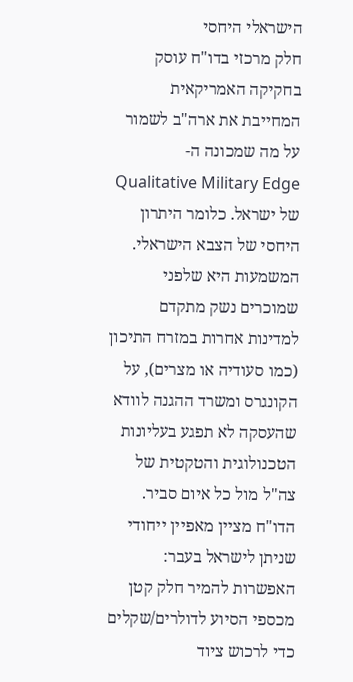הישראלי היחסי
חלק מרכזי בדו"ח עוסק בחקיקה האמריקאית המחייבת את ארה"ב לשמור על מה שמכונה ה-Qualitative Military Edge של ישראל. כלומר היתרון היחסי של הצבא הישראלי. המשמעות היא שלפני שמוכרים נשק מתקדם למדינות אחרות במזרח התיכון (כמו סעודיה או מצרים), על הקונגרס ומשרד ההגנה לוודא שהעסקה לא תפגע בעליונות הטכנולוגית והטקטית של צה"ל מול כל איום סביר.
הדו"ח מציין מאפיין ייחודי שניתן לישראל בעבר: האפשרות להמיר חלק קטן מכספי הסיוע לדולרים/שקלים כדי לרכוש ציוד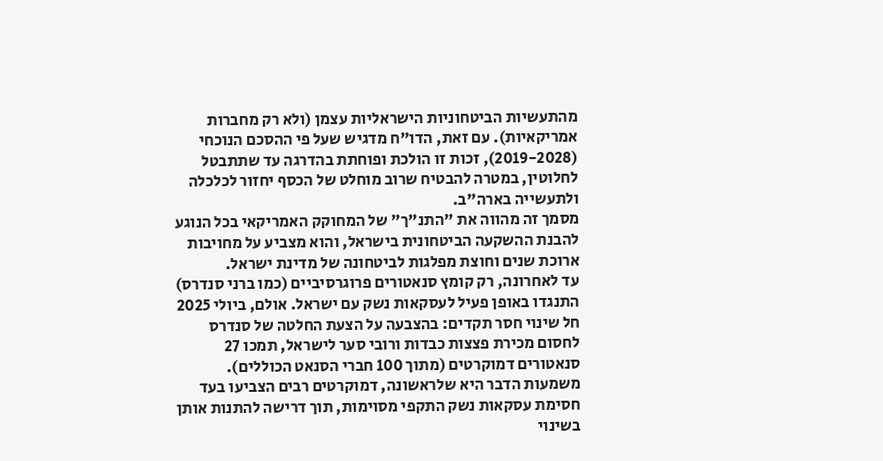מהתעשיות הביטחוניות הישראליות עצמן (ולא רק מחברות אמריקאיות). עם זאת, הדו"ח מדגיש שעל פי ההסכם הנוכחי (2019-2028), זכות זו הולכת ופוחתת בהדרגה עד שתתבטל לחלוטין, במטרה להבטיח שרוב מוחלט של הכסף יחזור לכלכלה ולתעשייה בארה"ב.
מסמך זה מהווה את "התנ"ך" של המחוקק האמריקאי בכל הנוגע להבנת ההשקעה הביטחונית בישראל, והוא מצביע על מחויבות ארוכת שנים וחוצת מפלגות לביטחונה של מדינת ישראל.
עד לאחרונה, רק קומץ סנאטורים פרוגרסיביים (כמו ברני סנדרס) התנגדו באופן פעיל לעסקאות נשק עם ישראל. אולם, ביולי 2025 חל שינוי חסר תקדים: בהצבעה על הצעת החלטה של סנדרס לחסום מכירת פצצות כבדות ורובי סער לישראל, תמכו 27 סנאטורים דמוקרטים (מתוך 100 חברי הסנאט הכוללים).
משמעות הדבר היא שלראשונה, דמוקרטים רבים הצביעו בעד חסימת עסקאות נשק התקפי מסוימות, תוך דרישה להתנות אותן בשינוי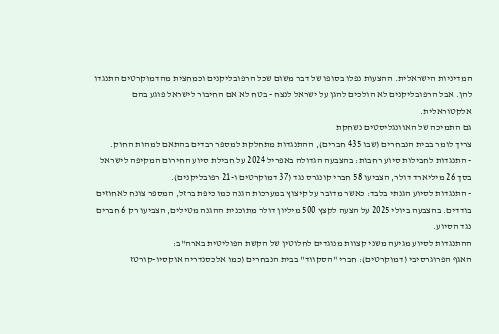המדיניות הישראלית. ההצעות נפלו בסופו של דבר משום שכל הרפובליקנים וכמחצית מהדמוקרטים התנגדו להן. אבל הרפובליקנים לא הולכים להגן על ישראל לנצח - בטח לא אם החיבור לישראל פוגע בהם אלקטוראלית.
גם התמיכה של האוונגליסטים נשחקת
צריך לומר בבית הנבחרים (שבו 435 חברים), ההתנגדות מתחלקת למספר רבדים בהתאם למהות החוק.
- התנגדות לחבילות סיוע רחבות: בהצבעה הגדולה באפריל 2024 על חבילת סיוע החירום המקיפה לישראל בסך 26 מיליארד דולר, הצביעו 58 חברי קונגרס נגד (37 דמוקרטים ו-21 רפובליקנים).
- התנגדות לסיוע הגנתי בלבד: כאשר מדובר על קיצוץ במערכות הגנה כמו כיפת ברזל, המספר צונח לאחוזים בודדים. בהצבעה ביולי 2025 על הצעה לקצץ 500 מיליון דולר מתוכנית ההגנה מטילים, הצביעו רק 6 חברים נגד הסיוע.
ההתנגדות לסיוע מגיעה משני קצוות מנוגדים לחלוטין של הקשת הפוליטית בארה"ב:
האגף הפרוגרסיבי (דמוקרטים): חברי "הסקווד" בבית הנבחרים (כמו אלכסנדריה אוקסיו-קורטז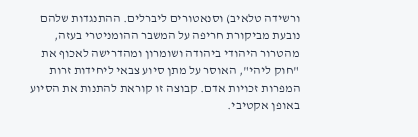ורשידה טלאיב) וסנאטורים ליברלים. ההתנגדות שלהם נובעת מביקורת חריפה על המשבר ההומניטרי בעזה, מהטרור היהודי ביהודה ושומרון ומהדרישה לאכוף את "חוק ליהי", האוסר על מתן סיוע צבאי ליחידות זרות המפרות זכויות אדם. קבוצה זו קוראת להתנות את הסיוע באופן אקטיבי.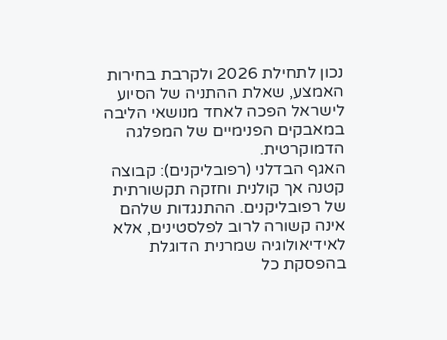נכון לתחילת 2026 ולקרבת בחירות האמצע, שאלת ההתניה של הסיוע לישראל הפכה לאחד מנושאי הליבה במאבקים הפנימיים של המפלגה הדמוקרטית.
האגף הבדלני (רפובליקנים): קבוצה קטנה אך קולנית וחזקה תקשורתית של רפובליקנים. ההתנגדות שלהם אינה קשורה לרוב לפלסטינים, אלא לאידיאולוגיה שמרנית הדוגלת בהפסקת כל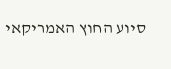סיוע החוץ האמריקאי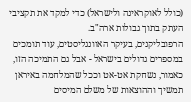(כולל לאוקראינה ולישראל) כדי למקד את תקציבי העתק בתוך גבולות ארה"ב.
הרפובליקנים, בעיקר האוונגליסטים, עוד תומכים במספרים גדולים בישראל - אבל גם התמיכה הזו, כאמור, נשחקת אט-אט וככל שהמלחמה באיראן תמשיך וההוצאות של משלם המיסים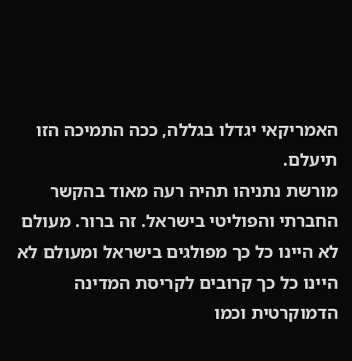האמריקאי יגדלו בגללה, ככה התמיכה הזו תיעלם.
מורשת נתניהו תהיה רעה מאוד בהקשר החברתי והפוליטי בישראל. זה ברור. מעולם לא היינו כל כך מפולגים בישראל ומעולם לא היינו כל כך קרובים לקריסת המדינה הדמוקרטית וכמו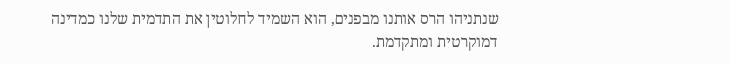שנתניהו הרס אותנו מבפנים, הוא השמיד לחלוטין את התדמית שלנו כמדינה דמוקרטית ומתקדמת.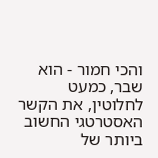והכי חמור - הוא שבר, כמעט לחלוטין, את הקשר האסטרטגי החשוב ביותר של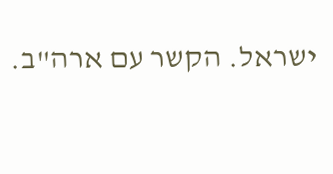ישראל. הקשר עם ארה"ב.